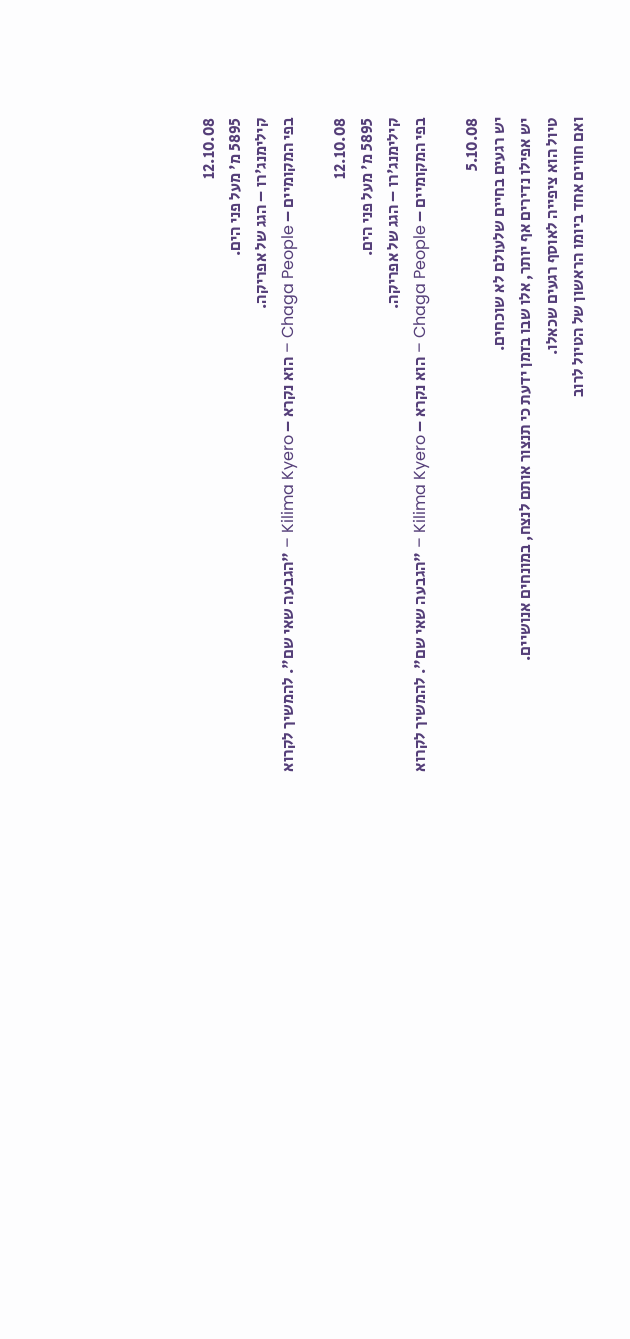12.10.08
5895 מ' מעל פני הים.
קילימנג'רו – הגג של אפריקה.
בפי המקומיים – Chaga People – הוא נקרא – Kilima Kyero – "הגבעה שאי שם". להמשיך לקרוא

12.10.08
5895 מ' מעל פני הים.
קילימנג'רו – הגג של אפריקה.
בפי המקומיים – Chaga People – הוא נקרא – Kilima Kyero – "הגבעה שאי שם". להמשיך לקרוא

5.10.08
יש רגעים בחיים שלעולם לא שוכחים.
יש אפילו נדירים אף יותר, אלו שבו בזמן ידעת כי תנצור אותם לנצח, במונחים אנושיים.
טיול הוא ציפייה לאוסף רגעים שכאלו.
ואם חווים אחד ביומו הראשון של הטיול לרוב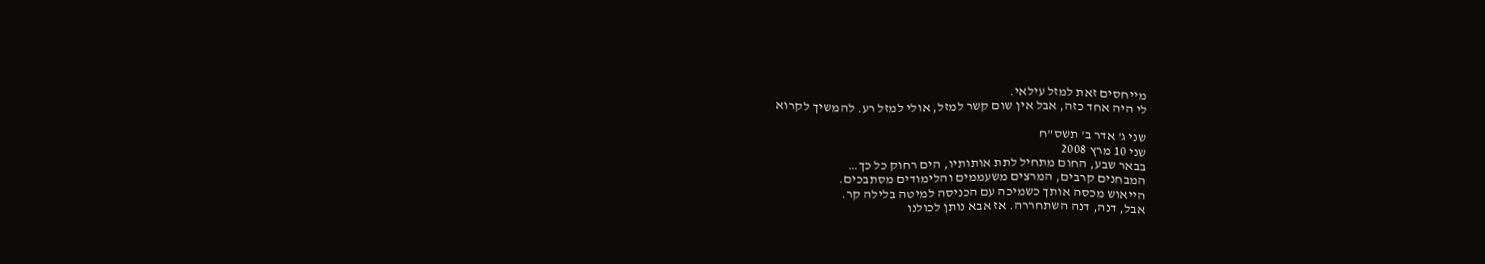מייחסים זאת למזל עילאי.
לי היה אחד כזה, אבל אין שום קשר למזל, אולי למזל רע. להמשיך לקרוא

שני ג' אדר ב' תשס"ח
שני 10 מרץ 2008
בבאר שבע, החום מתחיל לתת אותותיו, הים רחוק כל כך…
המבחנים קרבים, המרצים משעממים והלימודים מסתבכים.
הייאוש מכסה אותך כשמיכה עם הכניסה למיטה בלילה קר.
אבל, דנה, דנה השתחררה. אז אבא נותן לכולנו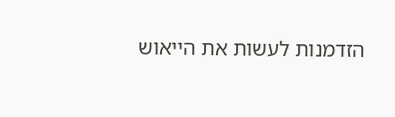הזדמנות לעשות את הייאוש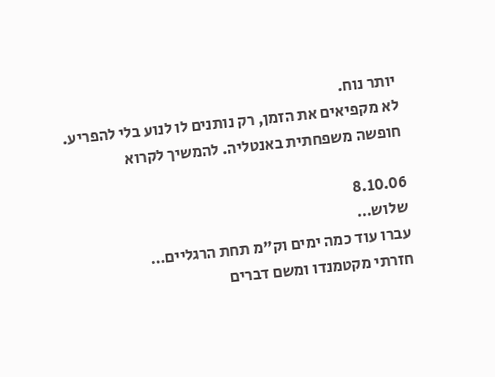יותר נוח.
לא מקפיאים את הזמן, רק נותנים לו לנוע בלי להפריע.
חופשה משפחתית באנטליה. להמשיך לקרוא

8.10.06
שלוש…
עברו עוד כמה ימים וק"מ תחת הרגליים…
חזרתי מקטמנדו ומשם דברים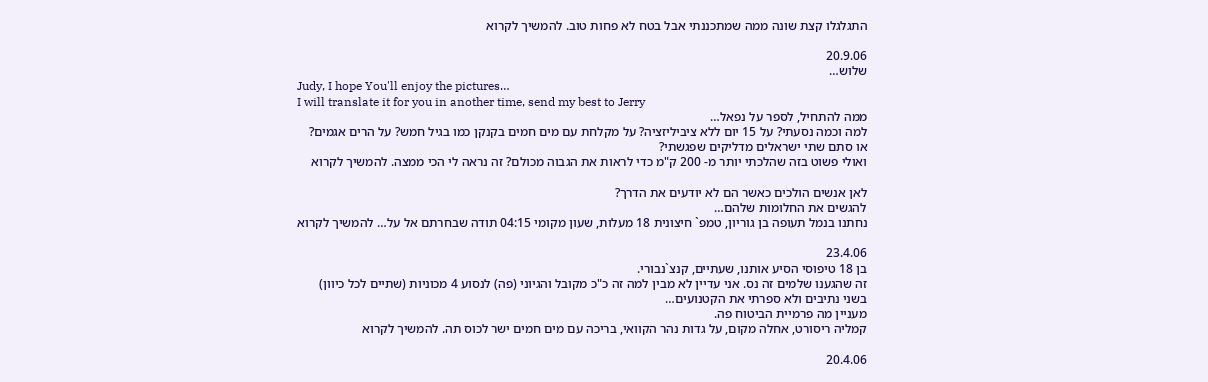התגלגלו קצת שונה ממה שמתכננתי אבל בטח לא פחות טוב. להמשיך לקרוא

20.9.06
שלוש…
Judy, I hope You'll enjoy the pictures…
I will translate it for you in another time, send my best to Jerry
ממה להתחיל, לספר על נפאל…
למה וכמה נסעתי? על 15 יום ללא ציביליזציה? על מקלחת עם מים חמים בקנקן כמו בגיל חמש? על הרים אגמים? או סתם שתי ישראלים מדליקים שפגשתי?
ואולי פשוט בזה שהלכתי יותר מ- 200 ק"מ כדי לראות את הגבוה מכולם? זה נראה לי הכי ממצה. להמשיך לקרוא

לאן אנשים הולכים כאשר הם לא יודעים את הדרך?
להגשים את החלומות שלהם…
נחתנו בנמל תעופה בן גוריון, טמפ` חיצונית 18 מעלות, שעון מקומי 04:15 תודה שבחרתם אל על… להמשיך לקרוא

23.4.06
בן 18 טיפוסי הסיע אותנו, שעתיים, קנצ`נבורי.
זה שהגענו שלמים זה נס. אני עדיין לא מבין למה זה כ"כ מקובל והגיוני (פה) לנסוע 4 מכוניות (שתיים לכל כיוון) בשני נתיבים ולא ספרתי את הקטנועים…
מעניין מה פרמיית הביטוח פה.
קמליה ריסורט, אחלה מקום, על גדות נהר הקוואי, בריכה עם מים חמים ישר לכוס תה. להמשיך לקרוא

20.4.06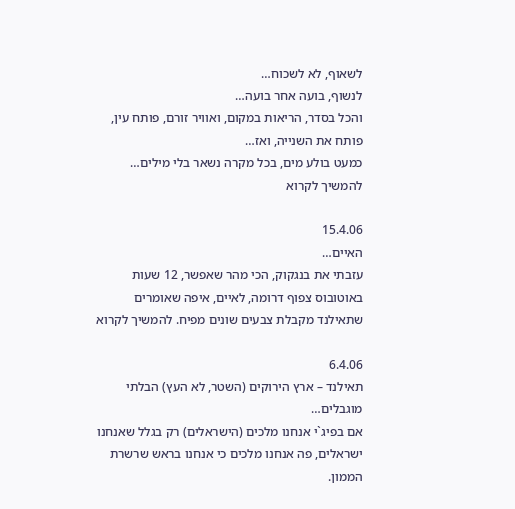לשאוף, לא לשכוח…
לנשוף, בועה אחר בועה…
והכל בסדר, הריאות במקום, ואוויר זורם, פותח עין, פותח את השנייה, ואז…
כמעט בולע מים, בכל מקרה נשאר בלי מילים… להמשיך לקרוא

15.4.06
האיים…
עזבתי את בנגקוק, הכי מהר שאפשר, 12 שעות באוטובוס צפוף דרומה, לאיים, איפה שאומרים שתאילנד מקבלת צבעים שונים מפיח. להמשיך לקרוא

6.4.06
תאילנד – ארץ הירוקים (השטר, לא העץ) הבלתי מוגבלים…
אם בפיג`י אנחנו מלכים (הישראלים) רק בגלל שאנחנו ישראלים, פה אנחנו מלכים כי אנחנו בראש שרשרת הממון.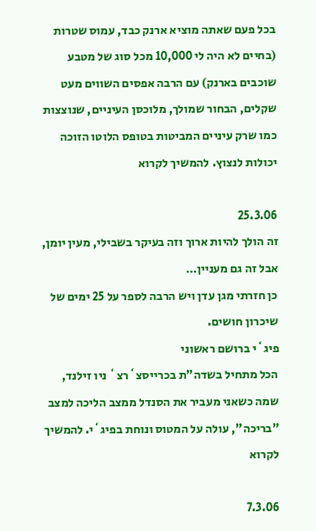בכל פעם שאתה מוציא ארנק כבד, עמוס שטרות (בחיים לא היה לי 10,000 מכל סוג של מטבע שוכבים בארנק) עם הרבה אפסים השווים מעט שקלים, הבחור שמולך, מלוכסן העיניים, שנוצצות כמו שרק עיניים המביטות בטופס הלוטו הזוכה יכולות לנצוץ. להמשיך לקרוא

25.3.06
זה הולך להיות ארוך וזה בעיקר בשבילי, מעין יומן, אבל זה גם מעניין…
כן חזרתי מגן עדן ויש הרבה לספר על 25 ימים של שיכרון חושים.
פיג`י ברושם ראשוני
הכל מתחיל בשדה"ת בכרייסצ`רצ` ניו זילנד, שמה כשאני מעביר את הסנדל ממצב הליכה למצב "בריכה", עולה על המטוס ונוחת בפיג`י. להמשיך לקרוא

7.3.06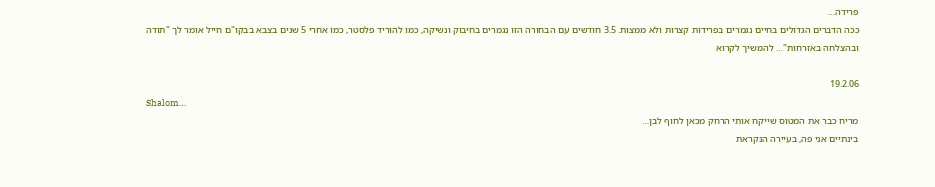פרידה…
ככה הדברים הגדולים בחיים נגמרים בפרידות קצרות ולא ממצות. 3.5 חודשים עם הבחורה הזו נגמרים בחיבוק ונשיקה, כמו להוריד פלסטר, כמו אחרי 5 שנים בצבא בבקו"ם חייל אומר לך "תודה ובהצלחה באזרחות"… להמשיך לקרוא

19.2.06
Shalom…
מריח כבר את המטוס שייקח אותי הרחק מכאן לחוף לבן…
בינתיים אני פה, בעיירה הנקראת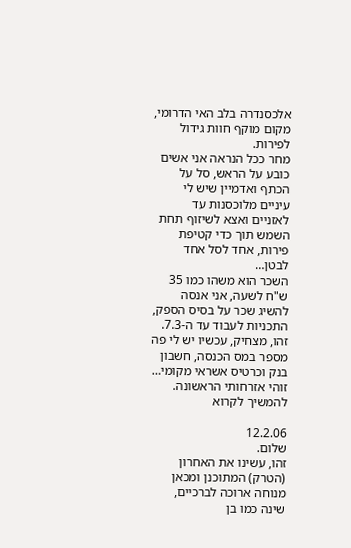אלכסנדרה בלב האי הדרומי, מקום מוקף חוות גידול לפירות.
מחר ככל הנראה אני אשים כובע על הראש, סל על הכתף ואדמיין שיש לי עיניים מלוכסנות עד לאזניים ואצא לשיזוף תחת השמש תוך כדי קטיפת פירות, אחד לסל אחד לבטן…
השכר הוא משהו כמו 35 ש"ח לשעה, אני אנסה להשיג שכר על בסיס הספק, התכניות לעבוד עד ה-7.3.
זהו, מצחיק, עכשיו יש לי פה מספר במס הכנסה, חשבון בנק וכרטיס אשראי מקומי…
זוהי אזרחותי הראשונה. להמשיך לקרוא

12.2.06
שלום.
זהו, עשינו את האחרון (הטרק) המתוכנן ומכאן מנוחה ארוכה לברכיים, שינה כמו בן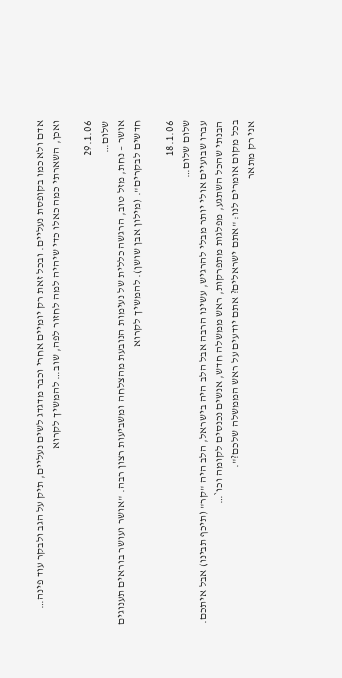אדם ולא כמו בקופסת נעליים. ובכל זאת רק יומיים אחרי וכבר מדגדג לשים נעליים, תיק על הגב ולבקר עוד פינה…
ואכן, השארתי כמה כאלו כדי שיהיה למה לחזור לפה, שוב… להמשיך לקרוא

29.1.06
שלום…
אושר – נחת, מזל טוב, הרגשה כללית של נעימות הנובעת מהצלחה ומשביעות רצון רבה. "אושר ועושר בוראים תענוגים חדשים לבקרים". (מילון אבן שושן). להמשיך לקרוא

18.1.06
שלום שלום…
עברו שבועיים אולי יותר מבלי להרגיש, עשינו הרבה אבל הלב היה בישראל, הלב היה "קר" (תיכף תבינו) אבל איתכם.
הבנתי שהכל השתגע, מפלגות מתפרקות, ראש ממשלה חדש, אנשים נכנסים לקומה וכו`…
בכל מקום אומרים לנו: "אתם ישראלים? אתם יודעים על ראש הממשלה שלכם?".
אני רק מתאר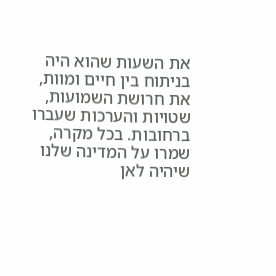את השעות שהוא היה בניתוח בין חיים ומוות, את חרושת השמועות, שטויות והערכות שעברו ברחובות. בכל מקרה, שמרו על המדינה שלנו שיהיה לאן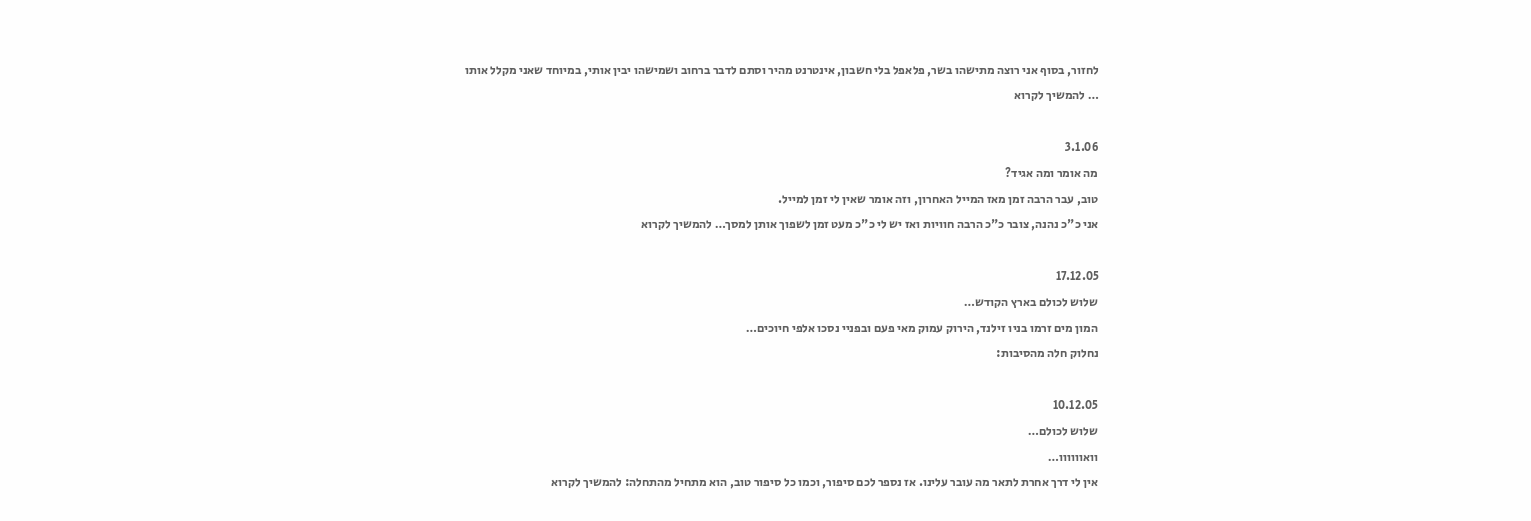לחזור, בסוף אני רוצה מתישהו בשר, פלאפל בלי חשבון, אינטרנט מהיר וסתם לדבר ברחוב ושמישהו יבין אותי, במיוחד שאני מקלל אותו
… להמשיך לקרוא

3.1.06
מה אומר ומה אגיד?
טוב, עבר הרבה זמן מאז המייל האחרון, וזה אומר שאין לי זמן למייל.
אני כ"כ נהנה, צובר כ"כ הרבה חוויות ואז יש לי כ"כ מעט זמן לשפוך אותן למסך… להמשיך לקרוא

17.12.05
שלוש לכולם בארץ הקודש…
המון מים זרמו בניו זילנד, הירוק עמוק מאי פעם ובפניי נסכו אלפי חיוכים…
נחלוק חלה מהסיבות:

10.12.05
שלוש לכולם…
וואוווווו…
אין לי דרך אחרת לתאר מה עובר עלינו. אז נספר לכם סיפור, וכמו כל סיפור טוב, הוא מתחיל מהתחלה: להמשיך לקרוא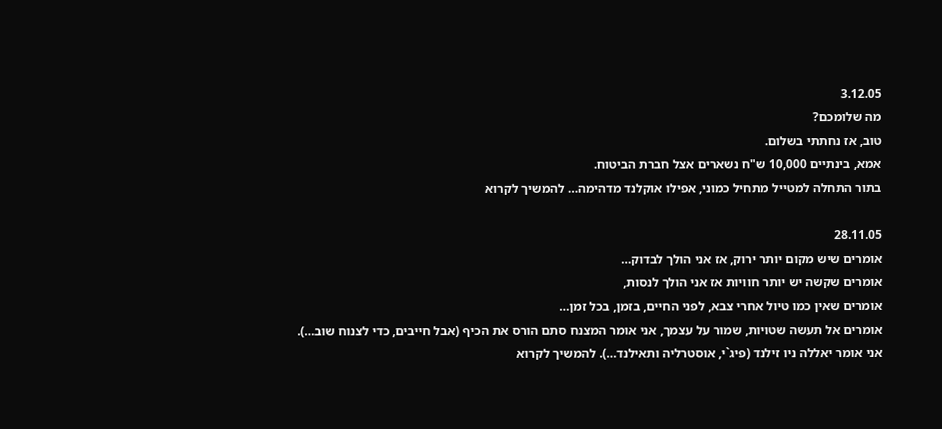3.12.05
מה שלומכם?
טוב, אז נחתתי בשלום.
אמא, בינתיים 10,000 ש"ח נשארים אצל חברת הביטוח.
בתור התחלה למטייל מתחיל כמוני, אפילו אוקלנד מדהימה… להמשיך לקרוא

28.11.05
אומרים שיש מקום יותר ירוק, אז אני הולך לבדוק…
אומרים שקשה יש יותר חוויות אז אני הולך לנסות,
אומרים שאין כמו טיול אחרי צבא, לפני החיים, בזמן, בכל זמן…
אומרים אל תעשה שטויות, שמור על עצמך, אני אומר המצנח סתם הורס את הכיף (אבל חייבים, כדי לצנוח שוב…).
אני אומר יאללה ניו זילנד (פיג`י, אוסטרליה ותאילנד…). להמשיך לקרוא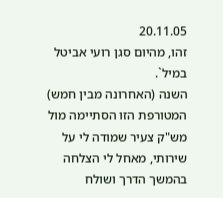20.11.05
זהו, מהיום סגן רועי אביטל במיל`.
השנה (האחרונה מבין חמש) המטורפת הזו הסתיימה מול מש"ק צעיר שמודה לי על שירותי, מאחל לי הצלחה בהמשך הדרך ושולח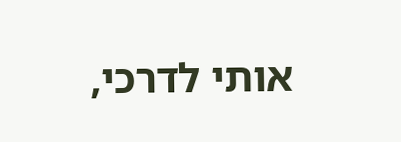אותי לדרכי,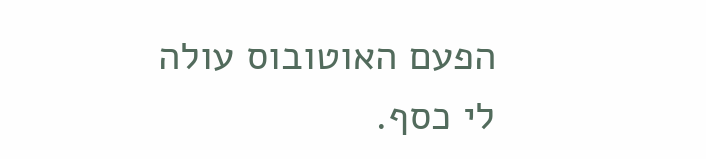הפעם האוטובוס עולה לי כסף.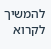להמשיך לקרוא